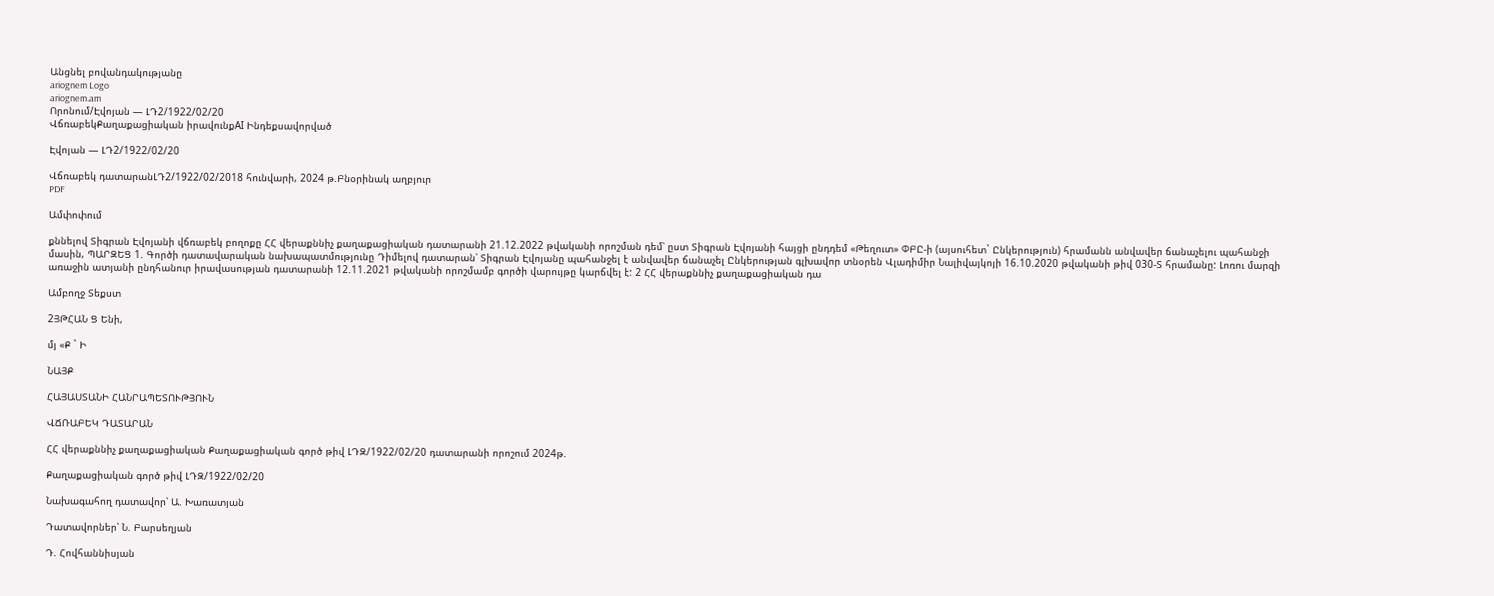Անցնել բովանդակությանը
ariognem Logo
ariognem.am
Որոնում/Էվոյան — ԼԴ2/1922/02/20
ՎճռաբեկՔաղաքացիական իրավունքAI Ինդեքսավորված

Էվոյան — ԼԴ2/1922/02/20

Վճռաբեկ դատարանԼԴ2/1922/02/2018 հունվարի, 2024 թ.Բնօրինակ աղբյուր
PDF

Ամփոփում

քննելով Տիգրան Էվոյանի վճռաբեկ բողոքը ՀՀ վերաքննիչ քաղաքացիական դատարանի 21.12.2022 թվականի որոշման դեմ՝ ըստ Տիգրան Էվոյանի հայցի ընդդեմ «Թեղուտ» ՓԲԸ-ի (այսուհետ` Ընկերություն) հրամանն անվավեր ճանաչելու պահանջի մասին, ՊԱՐԶԵՑ 1. Գործի դատավարական նախապատմությունը Դիմելով դատարան՝ Տիգրան Էվոյանը պահանջել է անվավեր ճանաչել Ընկերության գլխավոր տնօրեն Վլադիմիր Նալիվայկոյի 16.10.2020 թվականի թիվ 030-Տ հրամանը: Լոռու մարզի առաջին ատյանի ընդհանուր իրավասության դատարանի 12.11.2021 թվականի որոշմամբ գործի վարույթը կարճվել է: 2 ՀՀ վերաքննիչ քաղաքացիական դա

Ամբողջ Տեքստ

2ՅԹՀԱՆ Ց Ենի,

մյ «Ք ` Ի

ՆԱՅՔ

ՀԱՅԱՍՏԱՆԻ ՀԱՆՐԱՊԵՏՈՒԹՅՈՒՆ

ՎՃՌԱԲԵԿ ԴԱՏԱՐԱՆ

ՀՀ վերաքննիչ քաղաքացիական Քաղաքացիական գործ թիվ ԼԴԶ/1922/02/20 դատարանի որոշում 2024թ.

Քաղաքացիական գործ թիվ ԼԴԶ/1922/02/20

Նախագահող դատավոր՝ Ա. Խառատյան

Դատավորներ՝ Ն. Բարսեղյան

Դ. Հովհաննիսյան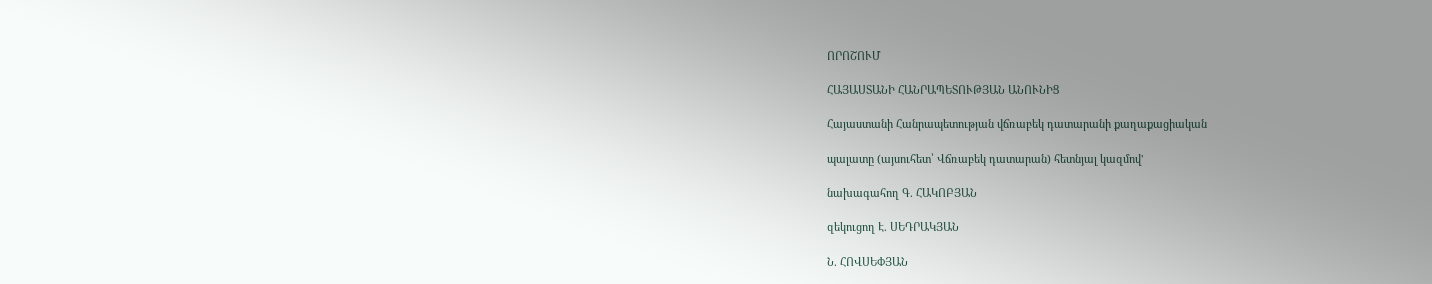ՈՐՈՇՈՒՄ

ՀԱՅԱՍՏԱՆԻ ՀԱՆՐԱՊԵՏՈՒԹՅԱՆ ԱՆՈՒՆԻՑ

Հայաստանի Հանրապետության վճռաբեկ դատարանի քաղաքացիական

պալատը (այսուհետ՝ Վճռաբեկ դատարան) հետնյալ կազմով'

նախագահող Գ. ՀԱԿՈԲՅԱՆ

զեկուցող Է. ՍԵԴՐԱԿՅԱՆ

Ն. ՀՈՎՍԵՓՅԱՆ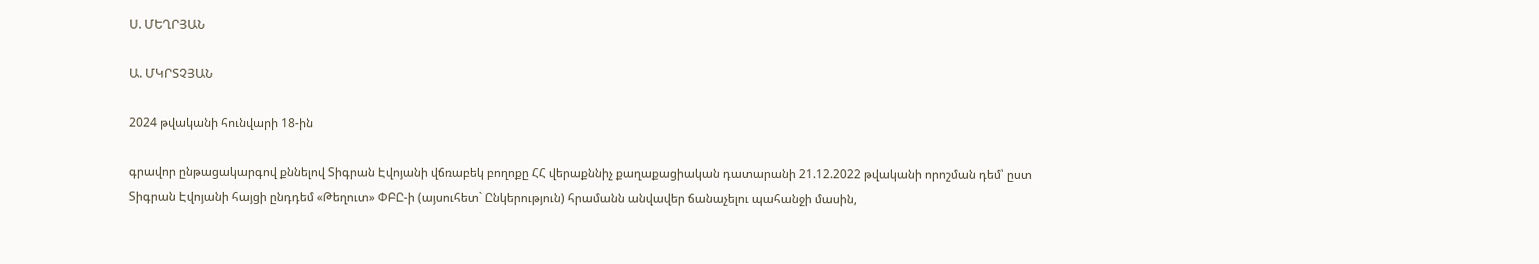Ս. ՄԵՂՐՅԱՆ

Ա. ՄԿՐՏՉՅԱՆ

2024 թվականի հունվարի 18-ին

գրավոր ընթացակարգով քննելով Տիգրան Էվոյանի վճռաբեկ բողոքը ՀՀ վերաքննիչ քաղաքացիական դատարանի 21.12.2022 թվականի որոշման դեմ՝ ըստ Տիգրան Էվոյանի հայցի ընդդեմ «Թեղուտ» ՓԲԸ-ի (այսուհետ` Ընկերություն) հրամանն անվավեր ճանաչելու պահանջի մասին,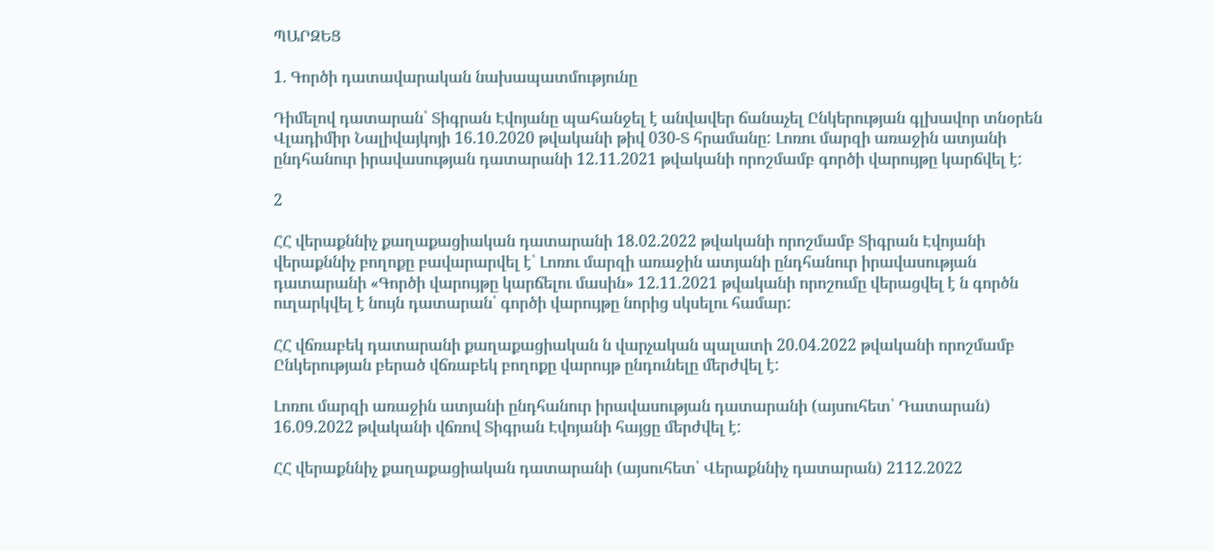ՊԱՐԶԵՑ

1. Գործի դատավարական նախապատմությունը

Դիմելով դատարան՝ Տիգրան Էվոյանը պահանջել է անվավեր ճանաչել Ընկերության գլխավոր տնօրեն Վլադիմիր Նալիվայկոյի 16.10.2020 թվականի թիվ 030-Տ հրամանը: Լոռու մարզի առաջին ատյանի ընդհանուր իրավասության դատարանի 12.11.2021 թվականի որոշմամբ գործի վարույթը կարճվել է:

2

ՀՀ վերաքննիչ քաղաքացիական դատարանի 18.02.2022 թվականի որոշմամբ Տիգրան Էվոյանի վերաքննիչ բողոքը բավարարվել է՝ Լոռու մարզի առաջին ատյանի ընդհանուր իրավասության դատարանի «Գործի վարույթը կարճելու մասին» 12.11.2021 թվականի որոշումը վերացվել է ն գործն ուղարկվել է նույն դատարան՝ գործի վարույթը նորից սկսելու համար:

ՀՀ վճռաբեկ դատարանի քաղաքացիական ն վարչական պալատի 20.04.2022 թվականի որոշմամբ Ընկերության բերած վճռաբեկ բողոքը վարույթ ընդունելը մերժվել է:

Լոռու մարզի առաջին ատյանի ընդհանուր իրավասության դատարանի (այսուհետ՝ Դատարան) 16.09.2022 թվականի վճռով Տիգրան Էվոյանի հայցը մերժվել է:

ՀՀ վերաքննիչ քաղաքացիական դատարանի (այսուհետ՝ Վերաքննիչ դատարան) 2112.2022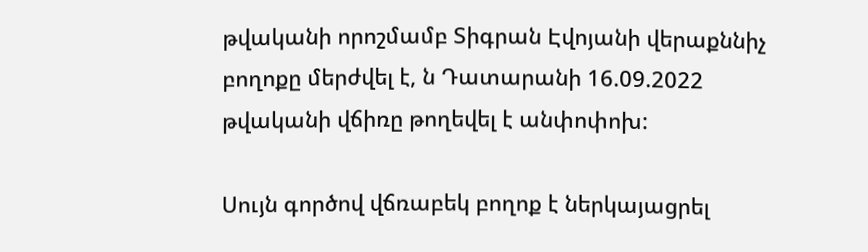թվականի որոշմամբ Տիգրան Էվոյանի վերաքննիչ բողոքը մերժվել է, ն Դատարանի 16.09.2022 թվականի վճիռը թողեվել է անփոփոխ:

Սույն գործով վճռաբեկ բողոք է ներկայացրել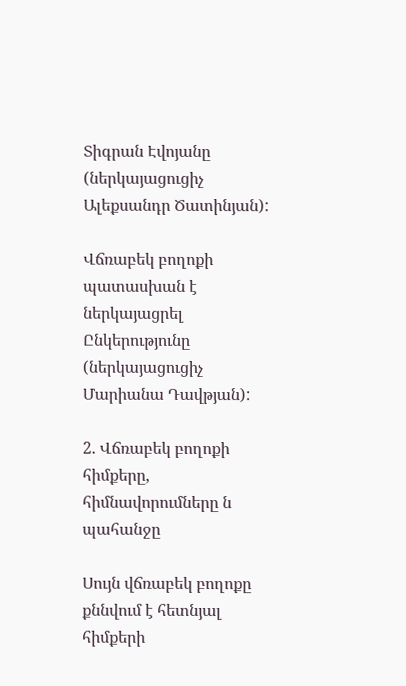Տիգրան Էվոյանը (ներկայացուցիչ Ալեքսանդր Ծատինյան):

Վճռաբեկ բողոքի պատասխան է ներկայացրել Ընկերությունը (ներկայացուցիչ Մարիանա Դավթյան):

2. Վճռաբեկ բողոքի հիմքերը, հիմնավորումները ն պահանջը

Սույն վճռաբեկ բողոքը քննվում է հետնյալ հիմքերի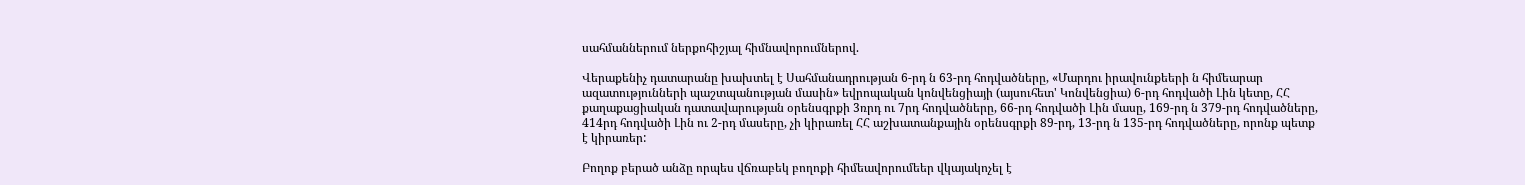սահմաններում ներքոհիշյալ հիմնավորումներով.

Վերաքենիչ դատարանը խախտել է Սահմանադրության 6-րդ ն 63-րդ հոդվածները, «Մարդու իրավունքեերի ն հիմեարար ազատությունների պաշտպանության մասին» եվրոպական կոնվենցիայի (այսուհետ' Կոնվենցիա) 6-րդ հոդվածի Լին կետը, ՀՀ քաղաքացիական դատավարության օրենսգրքի 3ռրդ ու 7րդ հոդվածները, 66-րդ հոդվածի Լին մասը, 169-րդ ն 379-րդ հոդվածները, 414րդ հոդվածի Լին ու 2-րդ մասերը, չի կիրառել ՀՀ աշխատանքային օրենսգրքի 89-րդ, 13-րդ ն 135-րդ հոդվածները, որոնք պետք է կիրառեր:

Բողոք բերած անձը որպես վճռաբեկ բողոքի հիմեավորումեեր վկայակոչել է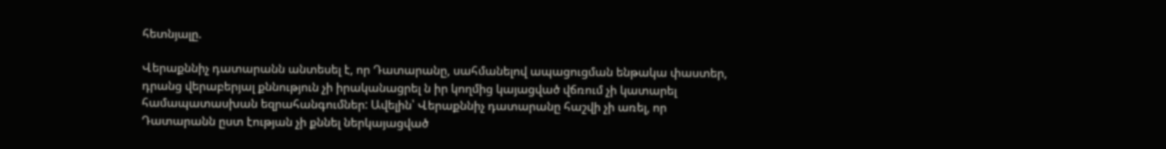հետնյալը.

Վերաքննիչ դատարանն անտեսել է, որ Դատարանը, սահմանելով ապացուցման ենթակա փաստեր, դրանց վերաբերյալ քննություն չի իրականացրել ն իր կողմից կայացված վճռում չի կատարել համապատասխան եզրահանգումներ: Ավելին՝ Վերաքննիչ դատարանը հաշվի չի առել, որ Դատարանն ըստ էության չի քննել ներկայացված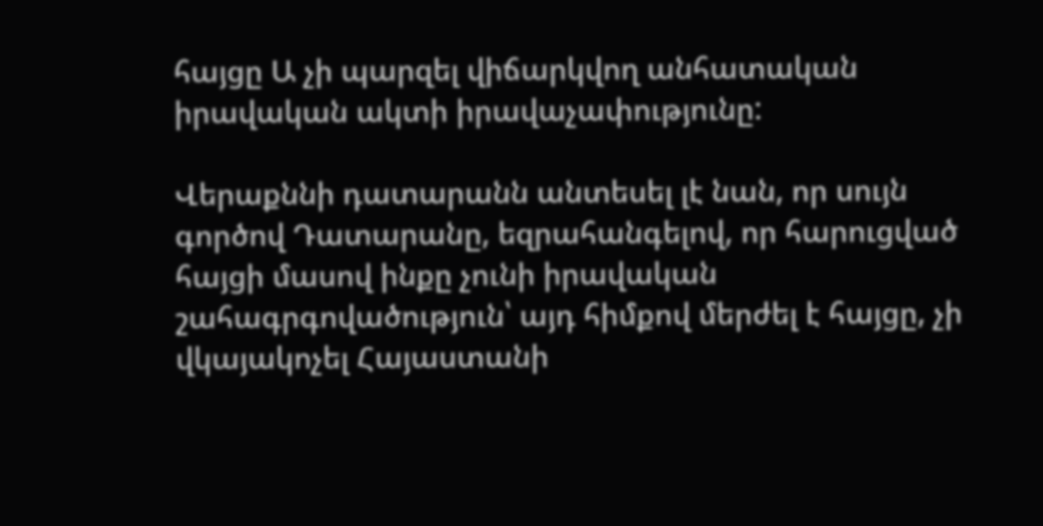հայցը Ա չի պարզել վիճարկվող անհատական իրավական ակտի իրավաչափությունը:

Վերաքննի դատարանն անտեսել լէ նան, որ սույն գործով Դատարանը, եզրահանգելով, որ հարուցված հայցի մասով ինքը չունի իրավական շահագրգովածություն՝ այդ հիմքով մերժել է հայցը, չի վկայակոչել Հայաստանի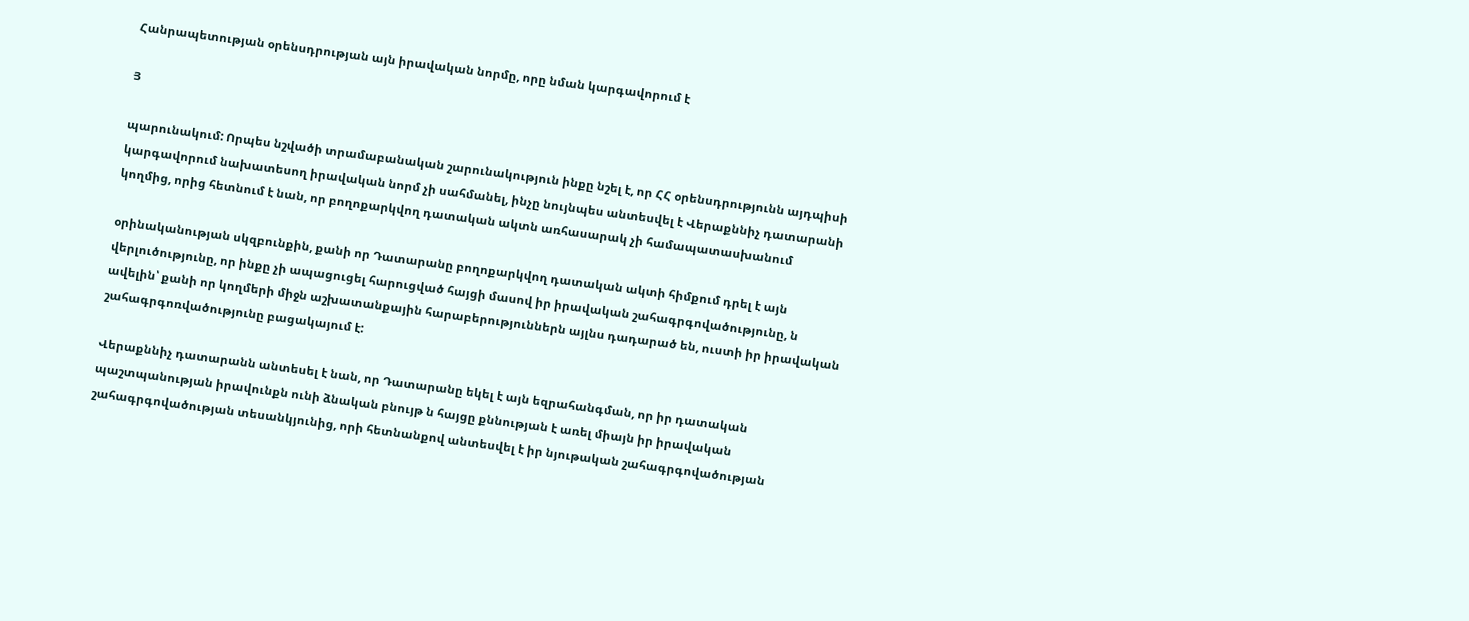Հանրապետության օրենսդրության այն իրավական նորմը, որը նման կարգավորում է

Յ

պարունակում: Որպես նշվածի տրամաբանական շարունակություն ինքը նշել է, որ ՀՀ օրենսդրությունն այդպիսի կարգավորում նախատեսող իրավական նորմ չի սահմանել, ինչը նույնպես անտեսվել է Վերաքննիչ դատարանի կողմից, որից հետնում է նան, որ բողոքարկվող դատական ակտն առհասարակ չի համապատասխանում

օրինականության սկզբունքին, քանի որ Դատարանը բողոքարկվող դատական ակտի հիմքում դրել է այն վերլուծությունը, որ ինքը չի ապացուցել հարուցված հայցի մասով իր իրավական շահագրգովածությունը, ն ավելին՝ քանի որ կողմերի միջն աշխատանքային հարաբերություններն այլնս դադարած են, ուստի իր իրավական շահագրգոռվածությունը բացակայում է:

Վերաքննիչ դատարանն անտեսել է նան, որ Դատարանը եկել է այն եզրահանգման, որ իր դատական պաշտպանության իրավունքն ունի ձնական բնույթ ն հայցը քննության է առել միայն իր իրավական շահագրգովածության տեսանկյունից, որի հետնանքով անտեսվել է իր նյութական շահագրգովածության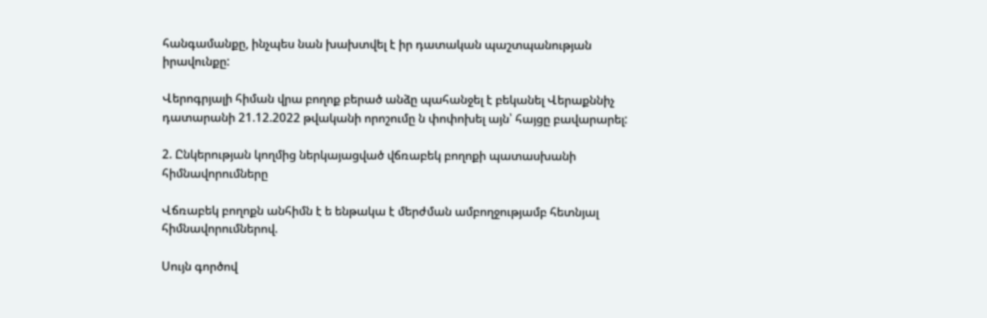հանգամանքը, ինչպես նան խախտվել է իր դատական պաշտպանության իրավունքը:

Վերոգրյալի հիման վրա բողոք բերած անձը պահանջել է բեկանել Վերաքննիչ դատարանի 21.12.2022 թվականի որոշումը ն փոփոխել այն՝ հայցը բավարարել:

2. Ընկերության կողմից ներկայացված վճռաբեկ բողոքի պատասխանի հիմնավորումները

Վճռաբեկ բողոքն անհիմն է ե ենթակա է մերժման ամբողջությամբ հետնյալ հիմնավորումներով.

Սույն գործով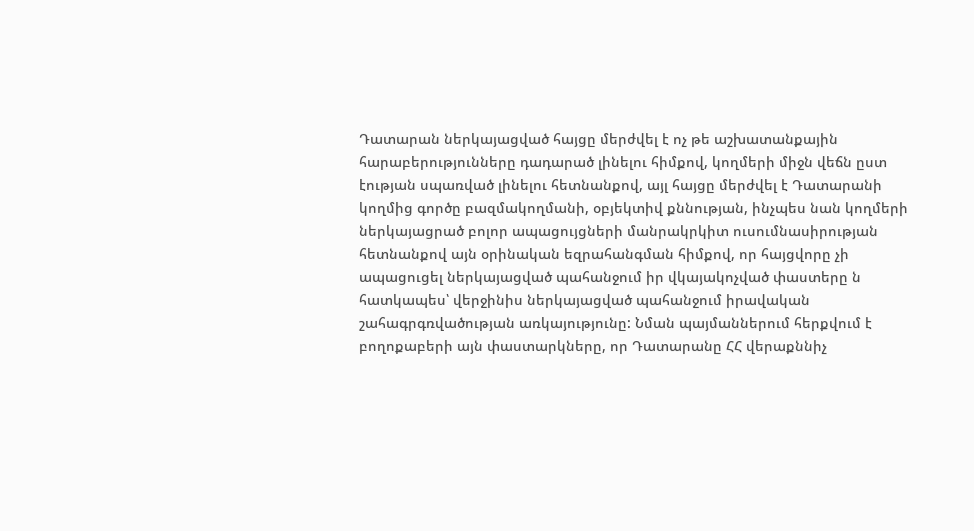Դատարան ներկայացված հայցը մերժվել է ոչ թե աշխատանքային հարաբերությունները դադարած լինելու հիմքով, կողմերի միջն վեճն ըստ էության սպառված լինելու հետնանքով, այլ հայցը մերժվել է Դատարանի կողմից գործը բազմակողմանի, օբյեկտիվ քննության, ինչպես նան կողմերի ներկայացրած բոլոր ապացույցների մանրակրկիտ ուսումնասիրության հետնանքով այն օրինական եզրահանգման հիմքով, որ հայցվորը չի ապացուցել ներկայացված պահանջում իր վկայակոչված փաստերը ն հատկապես՝ վերջինիս ներկայացված պահանջում իրավական շահագրգռվածության առկայությունը: Նման պայմաններում հերքվում է բողոքաբերի այն փաստարկները, որ Դատարանը ՀՀ վերաքննիչ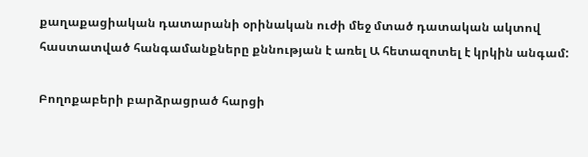քաղաքացիական դատարանի օրինական ուժի մեջ մտած դատական ակտով հաստատված հանգամանքները քննության է առել Ա հետազոտել է կրկին անգամ:

Բողոքաբերի բարձրացրած հարցի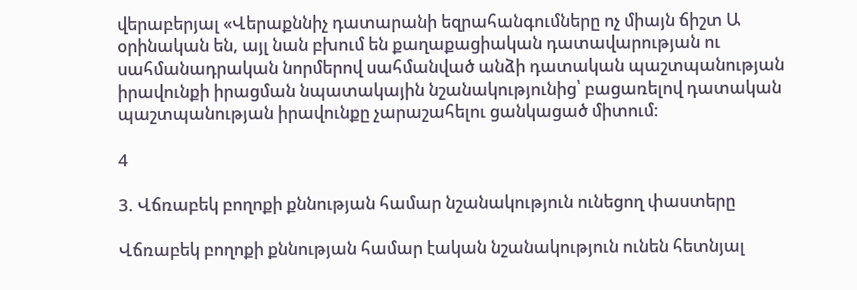վերաբերյալ «Վերաքննիչ դատարանի եզրահանգումները ոչ միայն ճիշտ Ա օրինական են, այլ նան բխում են քաղաքացիական դատավարության ու սահմանադրական նորմերով սահմանված անձի դատական պաշտպանության իրավունքի իրացման նպատակային նշանակությունից՝ բացառելով դատական պաշտպանության իրավունքը չարաշահելու ցանկացած միտում:

4

3. Վճռաբեկ բողոքի քննության համար նշանակություն ունեցող փաստերը

Վճռաբեկ բողոքի քննության համար էական նշանակություն ունեն հետնյալ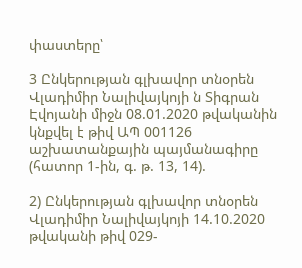փաստերը՝

3 Ընկերության գլխավոր տնօրեն Վլադիմիր Նալիվայկոյի ն Տիգրան Էվոյանի միջն 08.01.2020 թվականին կնքվել է թիվ ԱՊ 001126 աշխատանքային պայմանագիրը (հատոր 1-ին, գ. թ. 13, 14).

2) Ընկերության գլխավոր տնօրեն Վլադիմիր Նալիվայկոյի 14.10.2020 թվականի թիվ 029-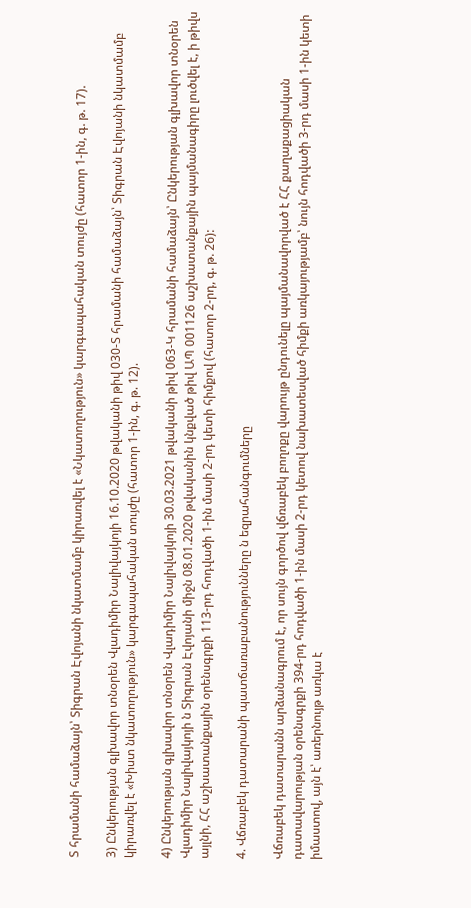Տ հրամանի համաձայն՝ Տիգրան Էվոյանի նկատմամբ կիրառվել է «Նկատողություն» կարգապահական տույժը (հատոր 1-ին, գ. թ. 17).

3) Ընկերության գլխավոր տնօրեն Վլադիմիր Նալիվայկոյի 16.10.2020 թվականի թիվ 030-Տ հրամանի համաձայն՝ Տիգրան Էվոյանի նկատմամբ կիրառվել է «Խիստ նկատողություն» կարգապահական տույժը (հատոր 1-ին, գ. թ. 12).

4) Ընկերության գլխավոր տնօրեն Վլադիմիր Նալիվայկոյի 30.03.2021 թվականի թիվ 063-Կ հրամանի համաձայն՝ Ընկերության գլխավոր տնօրեն Վլադիմիր Նալիվայկոյի ն Տիգրան Էվոյանի միջն 08.01.2020 թվականին կնքված թիվ ԱՊ 001126 աշխատանքային պայմանագիրը լուծվել է, ի թիվս այլնի, ՀՀ աշխատանքային օրենսգրքի 113-րդ հոդվածի 1-ին մասի 2-րդ կետի հիմքով (հատոր 2-րդ, գ. թ. 26):

4. Վճռաբեկ դատարանի պատճառաբանությունները ն եզրահանգումները

Վճռաբեկ դատարանն արձանագրում է, որ սույն գործով վճռաբեկ բողոքը վարույթ ընդունելը պայմանավորված է ՀՀ քաղաքացիական դատավարության օրենսգրքի 394-րդ հոդվածի 1-ին մասի 2-րդ կետով նախատեսված հիմքի առկայությամբ՝ նույն հոդվածի 3-րդ մասի 1-ին կետի իմաստով, այն է՝ առերնույթ առկա է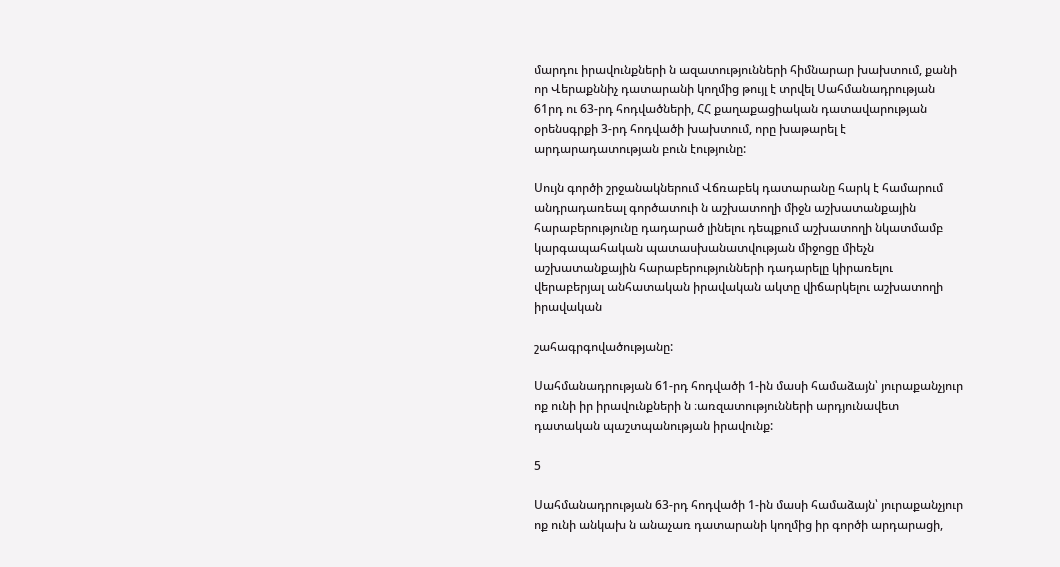մարդու իրավունքների ն ազատությունների հիմնարար խախտում, քանի որ Վերաքննիչ դատարանի կողմից թույլ է տրվել Սահմանադրության 61րդ ու 63-րդ հոդվածների, ՀՀ քաղաքացիական դատավարության օրենսգրքի 3-րդ հոդվածի խախտում, որը խաթարել է արդարադատության բուն էությունը:

Սույն գործի շրջանակներում Վճռաբեկ դատարանը հարկ է համարում անդրադառեալ գործատուի ն աշխատողի միջն աշխատանքային հարաբերությունը դադարած լինելու դեպքում աշխատողի նկատմամբ կարգապահական պատասխանատվության միջոցը միեչն աշխատանքային հարաբերությունների դադարելը կիրառելու վերաբերյալ անհատական իրավական ակտը վիճարկելու աշխատողի իրավական

շահագրգովածությանը:

Սահմանադրության 61-րդ հոդվածի 1-ին մասի համաձայն՝ յուրաքանչյուր ոք ունի իր իրավունքների ն ։առզատությունների արդյունավետ դատական պաշտպանության իրավունք:

5

Սահմանադրության 63-րդ հոդվածի 1-ին մասի համաձայն՝ յուրաքանչյուր ոք ունի անկախ ն անաչառ դատարանի կողմից իր գործի արդարացի,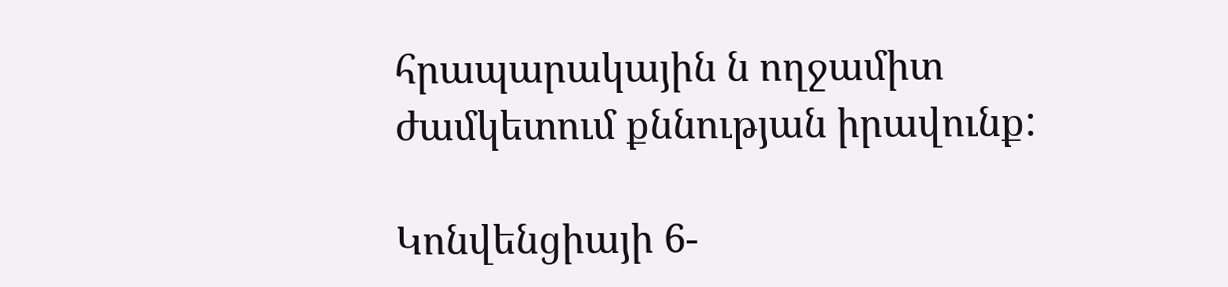հրապարակային ն ողջամիտ ժամկետում քննության իրավունք:

Կոնվենցիայի 6-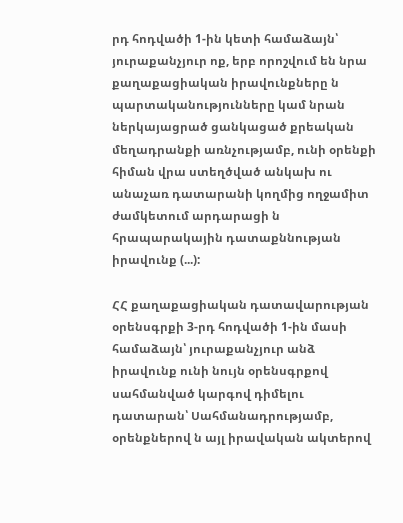րդ հոդվածի 1-ին կետի համաձայն՝ յուրաքանչյուր ոք, երբ որոշվում են նրա քաղաքացիական իրավունքները ն պարտականությունները կամ նրան ներկայացրած ցանկացած քրեական մեղադրանքի առնչությամբ, ունի օրենքի հիման վրա ստեղծված անկախ ու անաչառ դատարանի կողմից ողջամիտ ժամկետում արդարացի ն հրապարակային դատաքննության իրավունք (...):

ՀՀ քաղաքացիական դատավարության օրենսգրքի 3-րդ հոդվածի 1-ին մասի համաձայն՝ յուրաքանչյուր անձ իրավունք ունի նույն օրենսգրքով սահմանված կարգով դիմելու դատարան՝ Սահմանադրությամբ, օրենքներով ն այլ իրավական ակտերով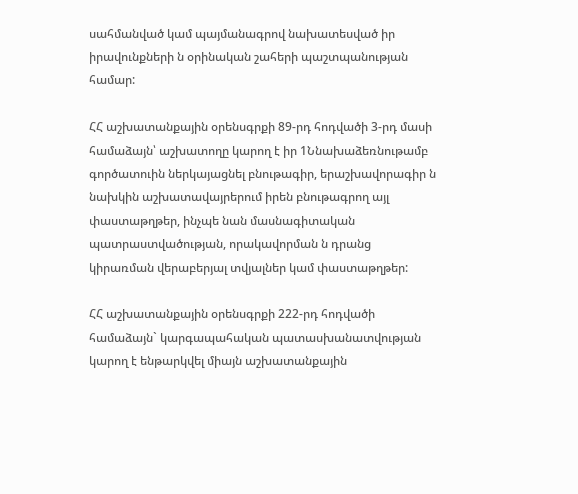սահմանված կամ պայմանագրով նախատեսված իր իրավունքների ն օրինական շահերի պաշտպանության համար:

ՀՀ աշխատանքային օրենսգրքի 89-րդ հոդվածի 3-րդ մասի համաձայն՝ աշխատողը կարող է իր 1Ննախաձեռնութամբ գործատուին ներկայացնել բնութագիր, երաշխավորագիր ն նախկին աշխատավայրերում իրեն բնութագրող այլ փաստաթղթեր, ինչպե նան մասնագիտական պատրաստվածության, որակավորման ն դրանց կիրառման վերաբերյալ տվյալներ կամ փաստաթղթեր:

ՀՀ աշխատանքային օրենսգրքի 222-րդ հոդվածի համաձայն` կարգապահական պատասխանատվության կարող է ենթարկվել միայն աշխատանքային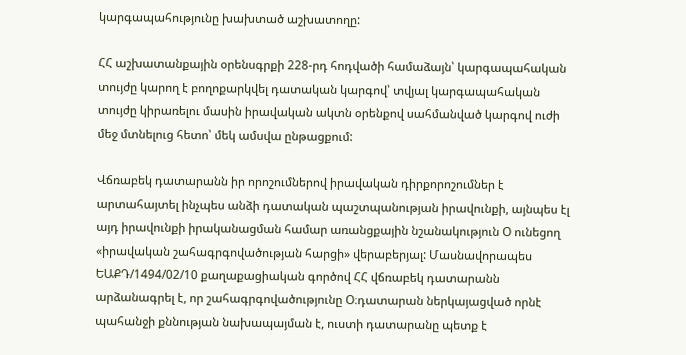կարգապահությունը խախտած աշխատողը:

ՀՀ աշխատանքային օրենսգրքի 228-րդ հոդվածի համաձայն՝ կարգապահական տույժը կարող է բողոքարկվել դատական կարգով՝ տվյալ կարգապահական տույժը կիրառելու մասին իրավական ակտն օրենքով սահմանված կարգով ուժի մեջ մտնելուց հետո՝ մեկ ամսվա ընթացքում:

Վճռաբեկ դատարանն իր որոշումներով իրավական դիրքորոշումներ է արտահայտել ինչպես անձի դատական պաշտպանության իրավունքի, այնպես էլ այդ իրավունքի իրականացման համար առանցքային նշանակություն Օ ունեցող «իրավական շահագրգովածության հարցի» վերաբերյալ: Մասնավորապես ԵԱՔԴ/1494/02/10 քաղաքացիական գործով ՀՀ վճռաբեկ դատարանն արձանագրել է, որ շահագրգովածությունը Օ։դատարան ներկայացված որնէ պահանջի քննության նախապայման է, ուստի դատարանը պետք է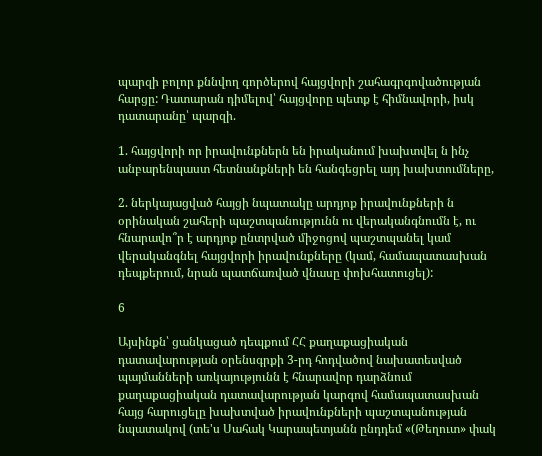պարզի բոլոր քննվող գործերով հայցվորի շահագրգովածության հարցը: Դատարան դիմելով՝ հայցվորը պետք է հիմնավորի, իսկ դատարանը՝ պարզի.

1. հայցվորի որ իրավունքներն են իրականում խախտվել ն ինչ անբարենպաստ հետնանքների են հանգեցրել այդ խախտումները,

2. ներկայացված հայցի նպատակը արդյոք իրավունքների ն օրինական շահերի պաշտպանությունն ու վերականգնումն է, ու հնարավո՞ր է արդյոք ընտրված միջոցով պաշտպանել կամ վերականգնել հայցվորի իրավունքները (կամ, համապատասխան դեպքերում, նրան պատճառված վնասը փոխհատուցել):

6

Այսինքն՝ ցանկացած դեպքում ՀՀ քաղաքացիական դատավարության օրենսգրքի 3-րդ հոդվածով նախատեսված պայմանների առկայությունն է հնարավոր դարձնում քաղաքացիական դատավարության կարգով համապատասխան հայց հարուցելը խախտված իրավունքների պաշտպանության նպատակով (տե'ս Սահակ Կարապետյանն ընդդեմ «(Թեղուտ» փակ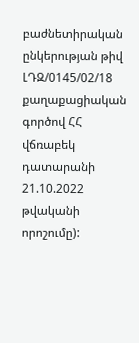բաժնետիրական ընկերության թիվ ԼԴԶ/0145/02/18 քաղաքացիական գործով ՀՀ վճռաբեկ դատարանի 21.10.2022 թվականի որոշումը):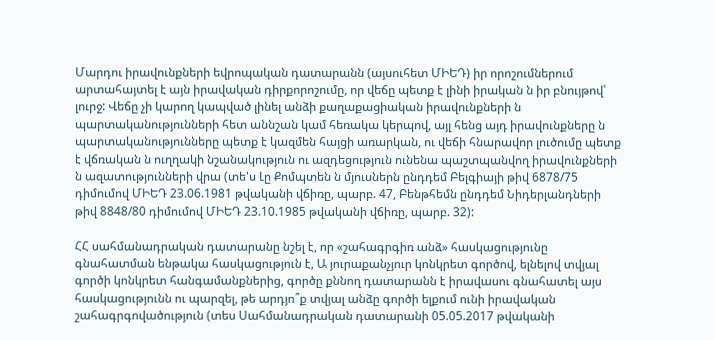Մարդու իրավունքների եվրոպական դատարանն (այսուհետ ՄԻԵԴ) իր որոշումներում արտահայտել է այն իրավական դիրքորոշումը, որ վեճը պետք է լինի իրական ն իր բնույթով՝ լուրջ: Վեճը չի կարող կապված լինել անձի քաղաքացիական իրավունքների ն պարտականությունների հետ աննշան կամ հեռակա կերպով, այլ հենց այդ իրավունքները ն պարտականությունները պետք է կազմեն հայցի առարկան, ու վեճի հնարավոր լուծումը պետք է վճռական ն ուղղակի նշանակություն ու ազդեցություն ունենա պաշտպանվող իրավունքների ն ազատությունների վրա (տե'ս Լը Քոմպտեն ն մյուսներն ընդդեմ Բելգիայի թիվ 6878/75 դիմումով ՄԻԵԴ 23.06.1981 թվականի վճիռը, պարբ. 47, Բենթհեմն ընդդեմ Նիդերլանդների թիվ 8848/80 դիմումով ՄԻԵԴ 23.10.1985 թվականի վճիռը, պարբ. 32):

ՀՀ սահմանադրական դատարանը նշել է, որ «շահագրգիռ անձ» հասկացությունը գնահատման ենթակա հասկացություն է, Ա յուրաքանչյուր կոնկրետ գործով, ելնելով տվյալ գործի կոնկրետ հանգամանքներից, գործը քննող դատարանն է իրավասու գնահատել այս հասկացությունն ու պարզել, թե արդյո՞ք տվյալ անձը գործի ելքում ունի իրավական շահագրգովածություն (տես Սահմանադրական դատարանի 05.05.2017 թվականի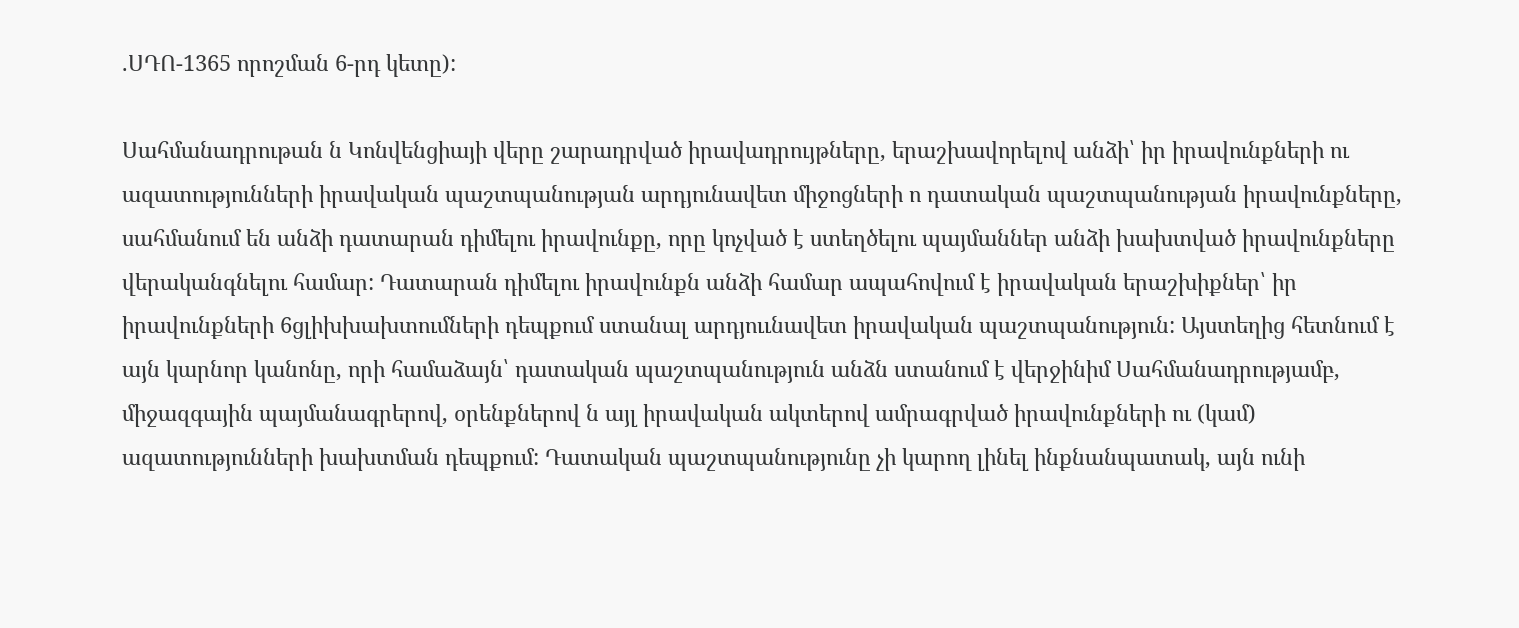.ՍԴՈ-1365 որոշման 6-րդ կետը):

Սահմանադրութան ն Կոնվենցիայի վերը շարադրված իրավադրույթները, երաշխավորելով անձի՝ իր իրավունքների ու ազատությունների իրավական պաշտպանության արդյունավետ միջոցների ո դատական պաշտպանության իրավունքները, սահմանում են անձի դատարան դիմելու իրավունքը, որը կոչված է ստեղծելու պայմաններ անձի խախտված իրավունքները վերականգնելու համար: Դատարան դիմելու իրավունքն անձի համար ապահովում է իրավական երաշխիքներ՝ իր իրավունքների 6ցլիխխախտումների դեպքում ստանալ արդյոււնավետ իրավական պաշտպանություն: Այստեղից հետնում է այն կարնոր կանոնը, որի համաձայն՝ դատական պաշտպանություն անձն ստանում է վերջինիմ Սահմանադրությամբ, միջազգային պայմանագրերով, օրենքներով ն այլ իրավական ակտերով ամրագրված իրավունքների ու (կամ) ազատությունների խախտման դեպքում: Դատական պաշտպանությունը չի կարող լինել ինքնանպատակ, այն ունի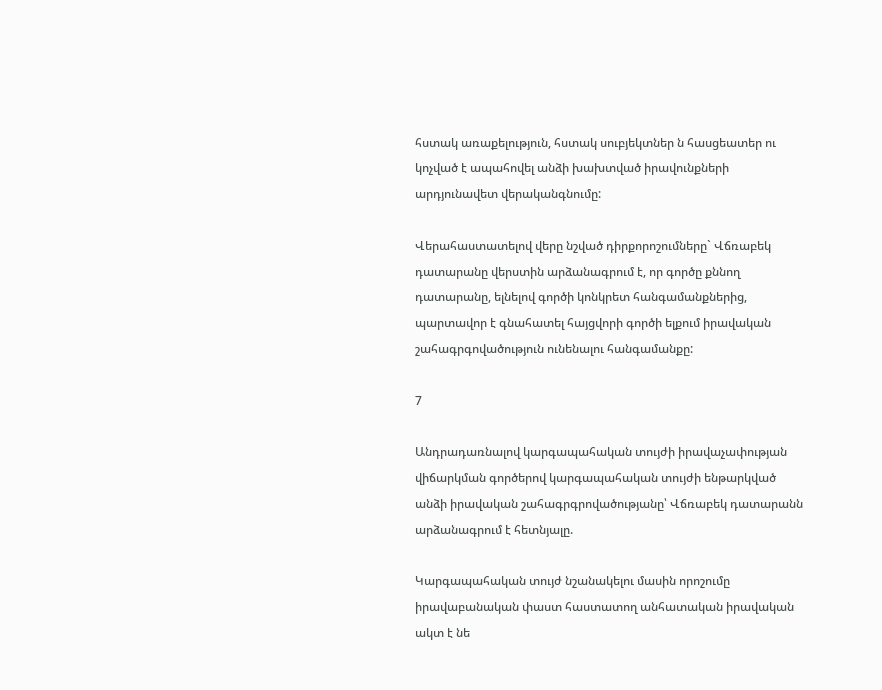հստակ առաքելություն, հստակ սուբյեկտներ ն հասցեատեր ու կոչված է ապահովել անձի խախտված իրավունքների արդյունավետ վերականգնումը:

Վերահաստատելով վերը նշված դիրքորոշումները` Վճռաբեկ դատարանը վերստին արձանագրում է, որ գործը քննող դատարանը, ելնելով գործի կոնկրետ հանգամանքներից, պարտավոր է գնահատել հայցվորի գործի ելքում իրավական շահագրգովածություն ունենալու հանգամանքը:

7

Անդրադառնալով կարգապահական տույժի իրավաչափության վիճարկման գործերով կարգապահական տույժի ենթարկված անձի իրավական շահագրգրովածությանը՝ Վճռաբեկ դատարանն արձանագրում է հետնյալը.

Կարգապահական տույժ նշանակելու մասին որոշումը իրավաբանական փաստ հաստատող անհատական իրավական ակտ է նե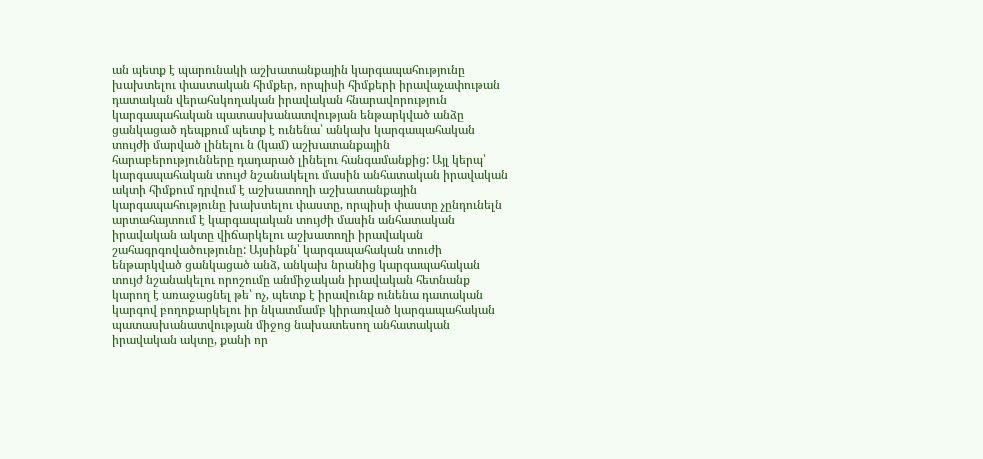ան պետք է պարունակի աշխատանքային կարգապահությունը խախտելու փաստական հիմքեր, որպիսի հիմքերի իրավաչափութան դատական վերահսկողական իրավական հնարավորություն կարգապահական պատասխանատվության ենթարկված անձը ցանկացած դեպքում պետք է ունենա՝ անկախ կարգապահական տույժի մարված լինելու ն (կամ) աշխատանքային հարաբերությունները դադարած լինելու հանգամանքից: Այլ կերպ՝ կարգապահական տույժ նշանակելու մասին անհատական իրավական ակտի հիմքում դրվում է աշխատողի աշխատանքային կարգապահությունը խախտելու փաստը, որպիսի փաստը չընդունելն արտահայտում է կարգապական տույժի մասին անհատական իրավական ակտը վիճարկելու աշխատողի իրավական շահագրգովածությունը: Այսինքն՝ կարգապահական տուժի ենթարկված ցանկացած անձ, անկախ նրանից կարգապահական տույժ նշանակելու որոշումը անմիջական իրավական հետնանք կարող է առաջացնել թե՝ ոչ, պետք է իրավունք ունենա դատական կարգով բողոքարկելու իր նկատմամբ կիրառված կարգապահական պատասխանատվության միջոց նախատեսող անհատական իրավական ակտը, քանի որ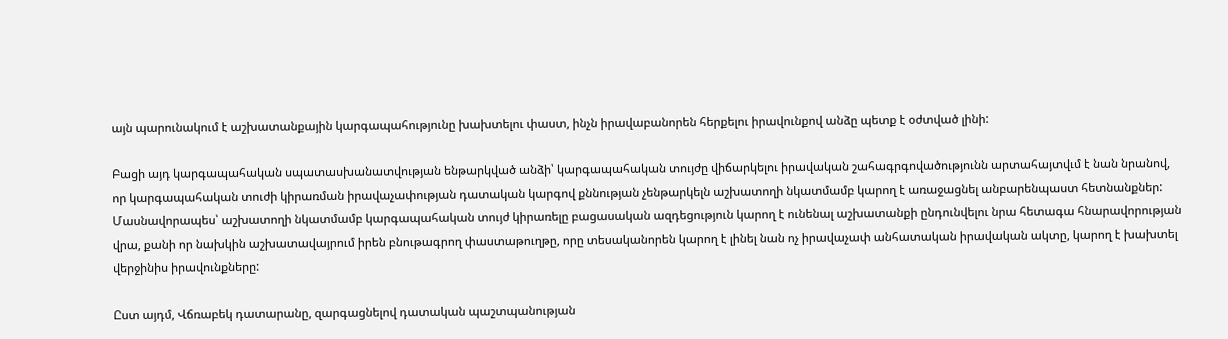այն պարունակում է աշխատանքային կարգապահությունը խախտելու փաստ, ինչն իրավաբանորեն հերքելու իրավունքով անձը պետք է օժտված լինի:

Բացի այդ կարգապահական սպատասխանատվության ենթարկված անձի՝ կարգապահական տույժը վիճարկելու իրավական շահագրգովածությունն արտահայտվւմ է նան նրանով, որ կարգապահական տուժի կիրառման իրավաչափության դատական կարգով քննության չենթարկելն աշխատողի նկատմամբ կարող է առաջացնել անբարենպաստ հետնանքներ: Մասնավորապես՝ աշխատողի նկատմամբ կարգապահական տույժ կիրառելը բացասական ազդեցություն կարող է ունենալ աշխատանքի ընդունվելու նրա հետագա հնարավորության վրա, քանի որ նախկին աշխատավայրում իրեն բնութագրող փաստաթուղթը, որը տեսականորեն կարող է լինել նան ոչ իրավաչափ անհատական իրավական ակտը, կարող է խախտել վերջինիս իրավունքները:

Ըստ այդմ, Վճռաբեկ դատարանը, զարգացնելով դատական պաշտպանության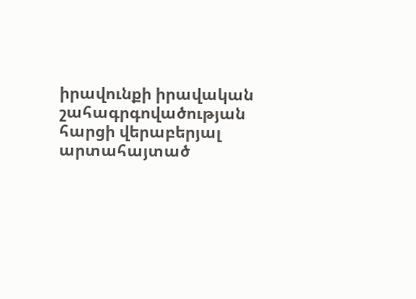իրավունքի իրավական շահագրգովածության հարցի վերաբերյալ արտահայտած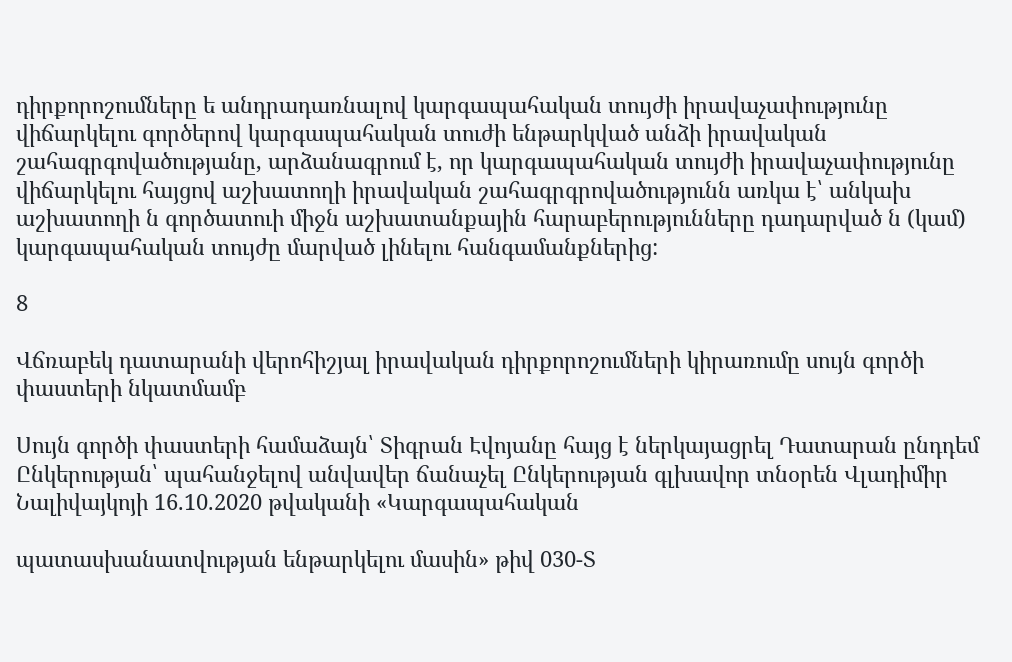դիրքորոշումները ե անդրադառնալով կարգապահական տույժի իրավաչափությունը վիճարկելու գործերով կարգապահական տուժի ենթարկված անձի իրավական շահագրգովածությանը, արձանագրում է, որ կարգապահական տույժի իրավաչափությունը վիճարկելու հայցով աշխատողի իրավական շահագրգրովածությունն առկա է՝ անկախ աշխատողի ն գործատուի միջն աշխատանքային հարաբերությունները դադարված ն (կամ) կարգապահական տույժը մարված լինելու հանգամանքներից:

8

Վճռաբեկ դատարանի վերոհիշյալ իրավական դիրքորոշումների կիրառումը սույն գործի փաստերի նկատմամբ

Սույն գործի փաստերի համաձայն՝ Տիգրան Էվոյանը հայց է ներկայացրել Դատարան ընդդեմ Ընկերության՝ պահանջելով անվավեր ճանաչել Ընկերության գլխավոր տնօրեն Վլադիմիր Նալիվայկոյի 16.10.2020 թվականի «Կարգապահական

պատասխանատվության ենթարկելու մասին» թիվ 030-Տ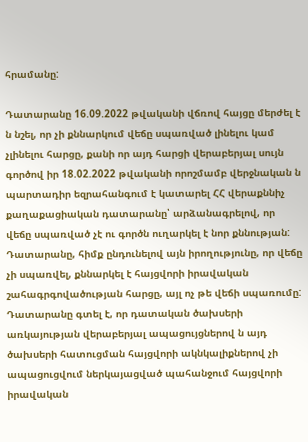հրամանը:

Դատարանը 16.09.2022 թվականի վճռով հայցը մերժել է ն նշել, որ չի քննարկում վեճը սպառված լինելու կամ չլինելու հարցը, քանի որ այդ հարցի վերաբերյալ սույն գործով իր 18.02.2022 թվականի որոշմամբ վերջնական ն պարտադիր եզրահանգում է կատարել ՀՀ վերաքննիչ քաղաքացիական դատարանը՝ արձանագրելով, որ վեճը սպառված չէ ու գործն ուղարկել է նոր քննության: Դատարանը, հիմք ընդունելով այն իրողությունը, որ վեճը չի սպառվել, քննարկել է հայցվորի իրավական շահագրգովածության հարցը, այլ ոչ թե վեճի սպառումը: Դատարանը գտել է, որ դատական ծախսերի առկայության վերաբերյալ ապացույցներով ն այդ ծախսերի հատուցման հայցվորի ակնկալիքներով չի ապացուցվում ներկայացված պահանջում հայցվորի իրավական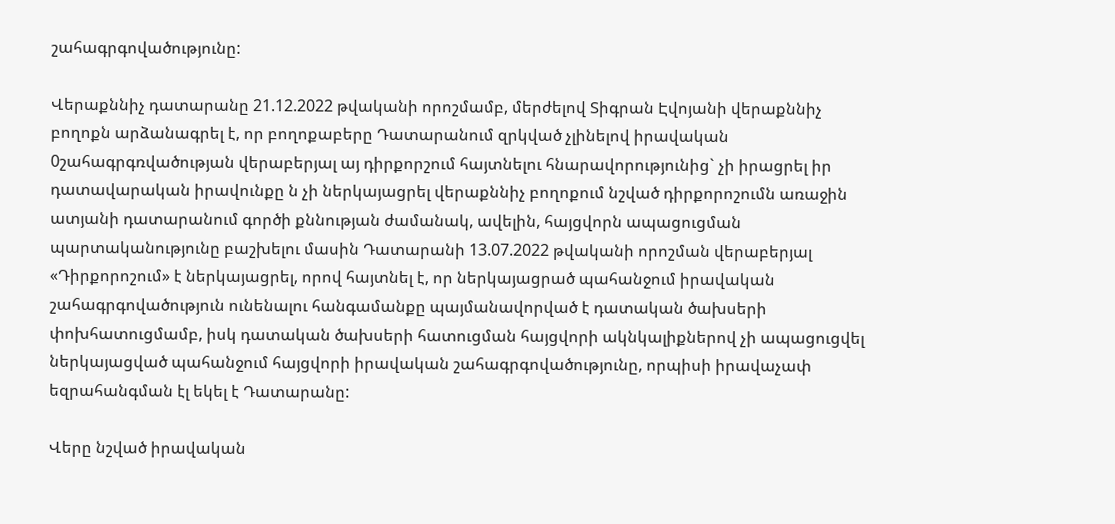շահագրգովածությունը:

Վերաքննիչ դատարանը 21.12.2022 թվականի որոշմամբ, մերժելով Տիգրան Էվոյանի վերաքննիչ բողոքն արձանագրել է, որ բողոքաբերը Դատարանում զրկված չլինելով իրավական 0շահագրգռվածության վերաբերյալ այ դիրքորշում հայտնելու հնարավորությունից` չի իրացրել իր դատավարական իրավունքը ն չի ներկայացրել վերաքննիչ բողոքում նշված դիրքորոշումն առաջին ատյանի դատարանում գործի քննության ժամանակ, ավելին, հայցվորն ապացուցման պարտականությունը բաշխելու մասին Դատարանի 13.07.2022 թվականի որոշման վերաբերյալ «Դիրքորոշում» է ներկայացրել, որով հայտնել է, որ ներկայացրած պահանջում իրավական շահագրգովածություն ունենալու հանգամանքը պայմանավորված է դատական ծախսերի փոխհատուցմամբ, իսկ դատական ծախսերի հատուցման հայցվորի ակնկալիքներով չի ապացուցվել ներկայացված պահանջում հայցվորի իրավական շահագրգովածությունը, որպիսի իրավաչափ եզրահանգման էլ եկել է Դատարանը:

Վերը նշված իրավական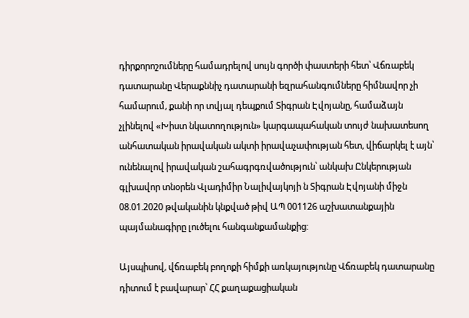դիրքորոշումները համադրելով սույն գործի փաստերի հետ՝ Վճռաբեկ դատարանը Վերաքննիչ դատարանի եզրահանգումները հիմնավոր չի համարում, քանի որ տվյալ դեպքում Տիգրան Էվոյանը, համաձայն չլինելով «Խիստ նկատողություն» կարգապահական տույժ նախատեսող անհատական իրավական ակտի իրավաչափության հետ, վիճարկել է այն՝ ունենալով իրավական շահագրգռվածություն՝ անկախ Ընկերության գլխավոր տնօրեն Վլադիմիր Նալիվայկոյի ն Տիգրան Էվոյանի միջն 08.01.2020 թվականին կնքված թիվ ԱՊ 001126 աշխատանքային պայմանագիրը լուծելու հանգանքամանքից:

Այսպիսով, վճռաբեկ բողոքի հիմքի առկայությունը Վճռաբեկ դատարանը դիտում է բավարար՝ ՀՀ քաղաքացիական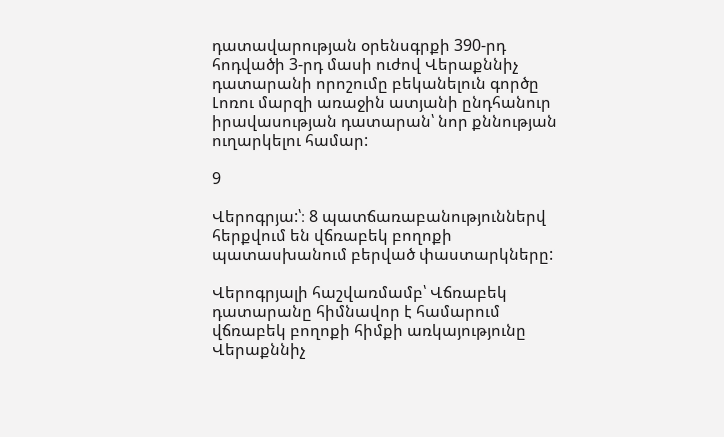դատավարության օրենսգրքի 390-րդ հոդվածի 3-րդ մասի ուժով Վերաքննիչ դատարանի որոշումը բեկանելուն գործը Լոռու մարզի առաջին ատյանի ընդհանուր իրավասության դատարան՝ նոր քննության ուղարկելու համար:

9

Վերոգրյա:՝։ 8 պատճառաբանություններվ հերքվում են վճռաբեկ բողոքի պատասխանում բերված փաստարկները:

Վերոգրյալի հաշվառմամբ՝ Վճռաբեկ դատարանը հիմնավոր է համարում վճռաբեկ բողոքի հիմքի առկայությունը Վերաքննիչ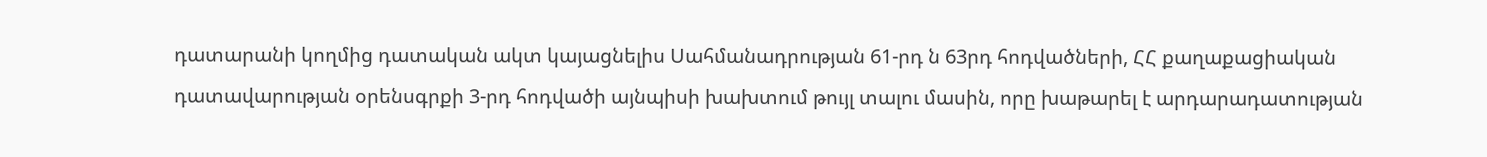դատարանի կողմից դատական ակտ կայացնելիս Սահմանադրության 61-րդ ն 63րդ հոդվածների, ՀՀ քաղաքացիական դատավարության օրենսգրքի 3-րդ հոդվածի այնպիսի խախտում թույլ տալու մասին, որը խաթարել է արդարադատության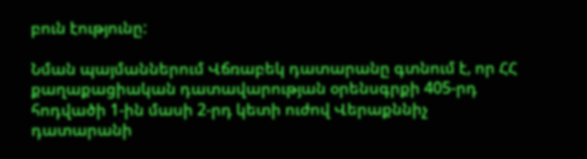բուն էությունը:

Նման պայմաններում Վճռաբեկ դատարանը գտնում է, որ ՀՀ քաղաքացիական դատավարության օրենսգրքի 405-րդ հոդվածի 1-ին մասի 2-րդ կետի ուժով Վերաքննիչ դատարանի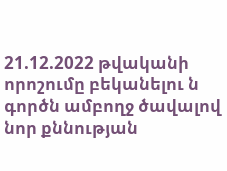21.12.2022 թվականի որոշումը բեկանելու ն գործն ամբողջ ծավալով նոր քննության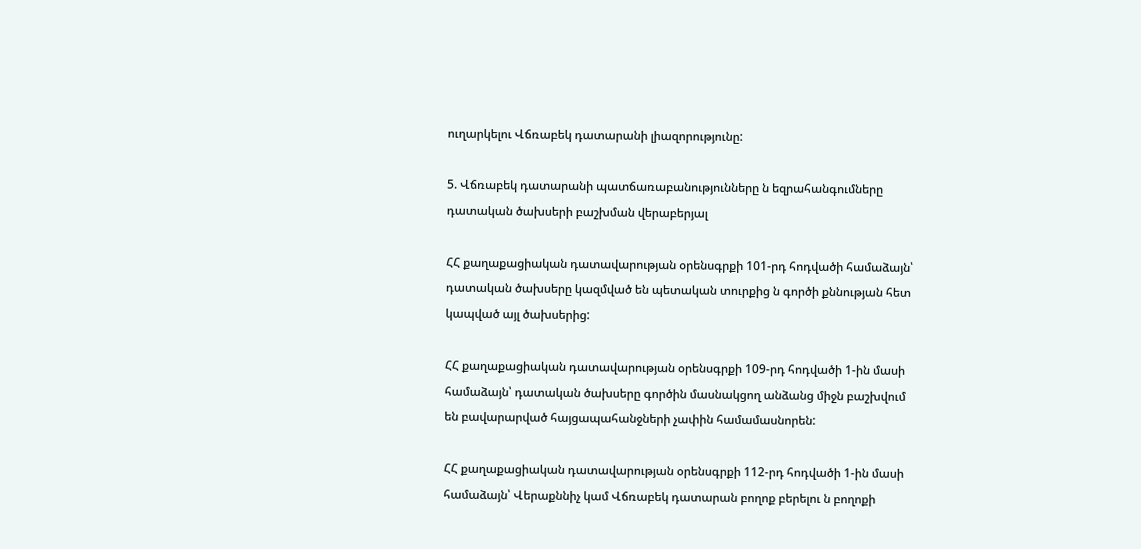ուղարկելու Վճռաբեկ դատարանի լիազորությունը:

5. Վճռաբեկ դատարանի պատճառաբանությունները ն եզրահանգումները դատական ծախսերի բաշխման վերաբերյալ

ՀՀ քաղաքացիական դատավարության օրենսգրքի 101-րդ հոդվածի համաձայն՝ դատական ծախսերը կազմված են պետական տուրքից ն գործի քննության հետ կապված այլ ծախսերից:

ՀՀ քաղաքացիական դատավարության օրենսգրքի 109-րդ հոդվածի 1-ին մասի համաձայն՝ դատական ծախսերը գործին մասնակցող անձանց միջն բաշխվում են բավարարված հայցապահանջների չափին համամասնորեն:

ՀՀ քաղաքացիական դատավարության օրենսգրքի 112-րդ հոդվածի 1-ին մասի համաձայն՝ Վերաքննիչ կամ Վճռաբեկ դատարան բողոք բերելու ն բողոքի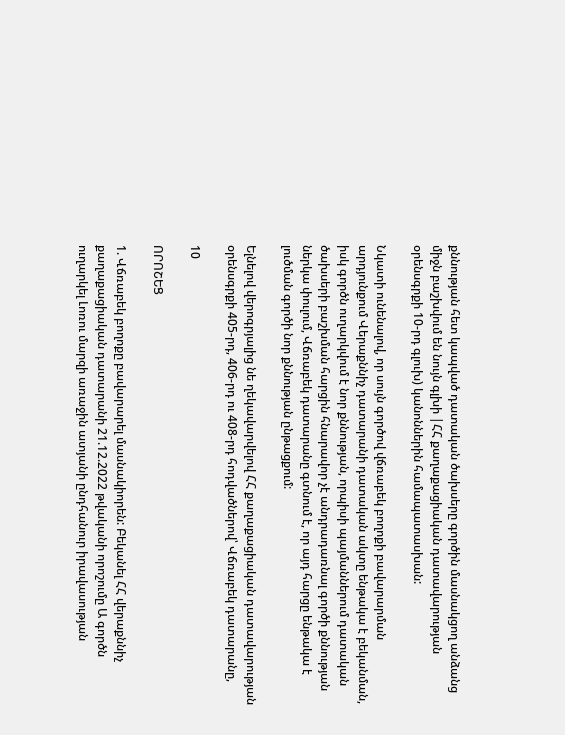քննության հետ կապված դատական ծախսերը գործին մասնակցող անձանց միջն բաշխվում են նույն գլխի |ՀՀ քաղաքացիական դատավարության օրենսգրքի 10-րդ գլուխ) կանոններին համապատասխան:

Նկատի ունենալով, որ սույն գործով վճռաբեկ բողոքի բավարարման արդյունքում Վերաքննիչ դատարանի դատական ակտը ենթակա է բեկանման, իսկ գործն ուղարկվում է նոր քննության, որպիսի պայմաններում դատական ծախսերի բաշխման հարցին հնարավոր չէ անդրադառնալ գործի քննության ներկա փուլում, Վճռաբեկ դատարանը գտնում է, որ այդ հարցը ենթակա է լուծման գործի նոր քննության ընթացքում:

Ելնելով վերոգրյալից նե ղեկավարվելով ՀՀ քաղաքացիական դատավարության օրենսգրքի 405-րդ, 406-րդ ու 408-րդ հոդվածներով՝ Վճռաբեկ դատարանը,

10

ՈՐՈՇԵՑ

1. Վճռաբեկ բողոքը բավարարել մասնակիորեն: Բեկանել ՀՀ վերաքննիչ քաղաքացիական դատարանի 21.12.2022 թվականի որոշումը Ա գործն ուղարկել Լոռու մարզի առաջին ատյանի ընդհանուր իրավասության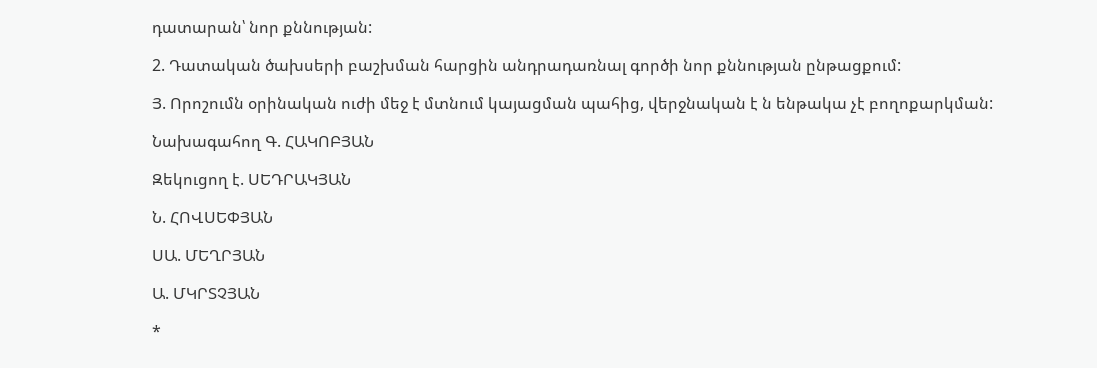դատարան՝ նոր քննության:

2. Դատական ծախսերի բաշխման հարցին անդրադառնալ գործի նոր քննության ընթացքում:

Յ. Որոշումն օրինական ուժի մեջ է մտնում կայացման պահից, վերջնական է ն ենթակա չէ բողոքարկման:

Նախագահող Գ. ՀԱԿՈԲՅԱՆ

Զեկուցող է. ՍԵԴՐԱԿՅԱՆ

Ն. ՀՈՎՍԵՓՅԱՆ

ՍԱ. ՄԵՂՐՅԱՆ

Ա. ՄԿՐՏՉՅԱՆ

*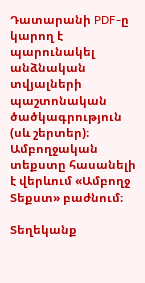Դատարանի PDF-ը կարող է պարունակել անձնական տվյալների պաշտոնական ծածկագրություն (սև շերտեր)։ Ամբողջական տեքստը հասանելի է վերևում «Ամբողջ Տեքստ» բաժնում։

Տեղեկանք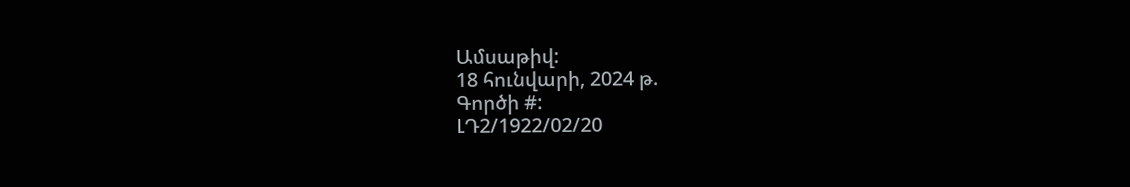Ամսաթիվ:
18 հունվարի, 2024 թ.
Գործի #:
ԼԴ2/1922/02/20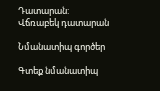Դատարան:
Վճռաբեկ դատարան

Նմանատիպ գործեր

Գտեք նմանատիպ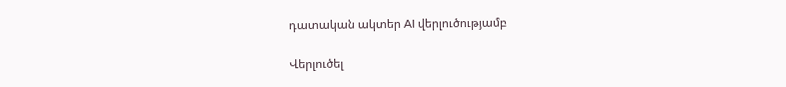դատական ակտեր AI վերլուծությամբ

Վերլուծել